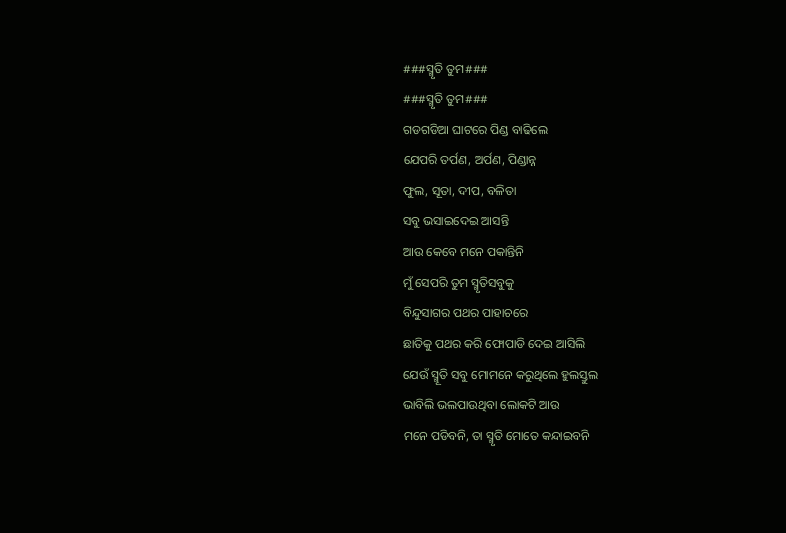###ସ୍ମୃତି ତୁମ###
###ସ୍ମୃତି ତୁମ###
ଗଡଗଡିଆ ଘାଟରେ ପିଣ୍ଡ ବାଢିଲେ
ଯେପରି ତର୍ପଣ, ଅର୍ପଣ, ପିଣ୍ଡାନ୍ନ
ଫୁଲ, ସୂତା, ଦୀପ, ବଳିତା
ସବୁ ଭସାଇଦେଇ ଆସନ୍ତି
ଆଉ କେବେ ମନେ ପକାନ୍ତିନି
ମୁଁ ସେପରି ତୁମ ସ୍ମୃତିସବୁକୁ
ବିନ୍ଦୁସାଗର ପଥର ପାହାଚରେ
ଛାତିକୁ ପଥର କରି ଫୋପାଡି ଦେଇ ଆସିଲି
ଯେଉଁ ସ୍ମୂତି ସବୁ ମୋମନେ କରୁଥିଲେ ହୁଲସ୍ତୁଲ
ଭାବିଲି ଭଲପାଉଥିବା ଲୋକଟି ଆଉ
ମନେ ପଡିବନି, ତା ସ୍ମୃତି ମୋତେ କନ୍ଦାଇବନି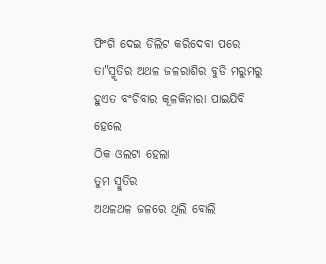ଫିଂଗି ଦେଇ ଡିଲିଟ କରିଦେବା ପରେ
ତା"ସ୍ମୃତିର ଅଥଳ ଜଳରାଶିର ବୁଡି ମରୁମରୁ
ହୁଏତ ବଂଚିବାର କୂଳକିନାରା ପାଇଯିବି
ହେଲେ
ଠିକ ଓଲଟା ହେଲା
ତୁମ ସ୍ମୁତିର
ଅଥଳଥଳ ଜଳରେ ଥିଲି ବୋଲି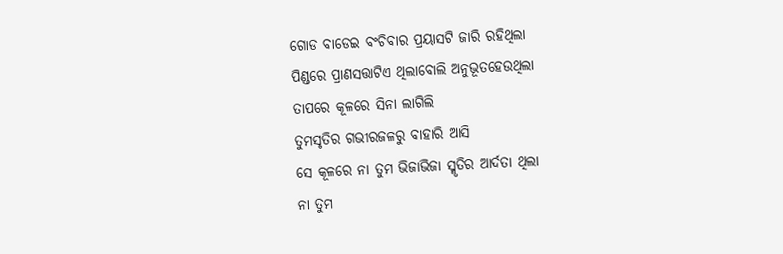ଗୋଡ ବାଡେଇ ବଂଚିବାର ପ୍ରୟାସଟି ଜାରି ରହିଥିଲା
ପିଣ୍ଡରେ ପ୍ରାଣସତ୍ତାଟିଏ ଥିଲାବୋଲି ଅନୁଭୂତହେଉଥିଲା
ତାପରେ କୂଳରେ ସିନା ଲାଗିଲି
ତୁମସୃତିର ଗଭୀରଜଳରୁ ବାହାରି ଆସି
ସେ କୂଳରେ ନା ତୁମ ଭିଜାଭିଜା ସ୍ମୃତିର ଆର୍ଦତା ଥିଲା
ନା ତୁମ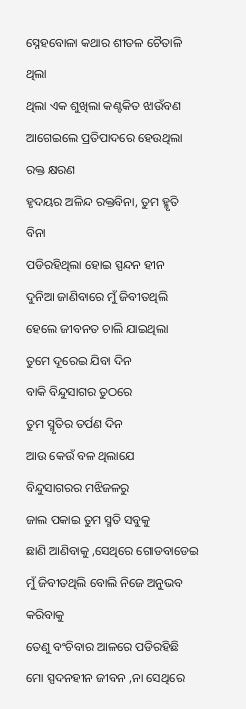ସ୍ନେହବୋଳା କଥାର ଶୀତଳ ଚୈତାଳି ଥିଲା
ଥିଲା ଏକ ଶୁଖିଲା କଣ୍ଟକିତ ଝାଉଁବଣ
ଆଗେଇଲେ ପ୍ରତିପାଦରେ ହେଉଥିଲା ରକ୍ତ କ୍ଷରଣ
ହୃଦୟର ଅଳିନ୍ଦ ରକ୍ତବିନା, ତୁମ ହ୍ମୃତି ବିନା
ପଡିରହିଥିଲା ହୋଇ ସ୍ପନ୍ଦନ ହୀନ
ଦୁନିଆ ଜାଣିବାରେ ମୁଁ ଜିବୀତଥିଲି
ହେଲେ ଜୀବନତ ଚାଲି ଯାଇଥିଲା
ତୁମେ ଦୂରେଇ ଯିବା ଦିନ
ବାକି ବିନ୍ଦୁସାଗର ତୁଠରେ
ତୁମ ସ୍ମୃତିର ତର୍ପଣ ଦିନ
ଆଉ କେଉଁ ବଳ ଥିଲାଯେ
ବିନ୍ଦୁସାଗରର ମଝିଜଳରୁ
ଜାଲ ପକାଇ ତୁମ ସ୍ମତି ସବୁକୁ
ଛାଣି ଆଣିବାକୁ ,ସେଥିରେ ଗୋଡବାଡେଇ
ମୁଁ ଜିବୀତଥିଲି ବୋଲି ନିଜେ ଅନୁଭବ କରିବାକୁ
ତେଣୁ ବଂଚିବାର ଆଳରେ ପଡିରହିଛି
ମୋ ସ୍ପଦନହୀନ ଜୀବନ ,ନା ସେଥିରେ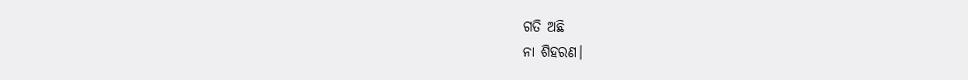ଗତି ଅଛି
ନା ଶିହରଣ।